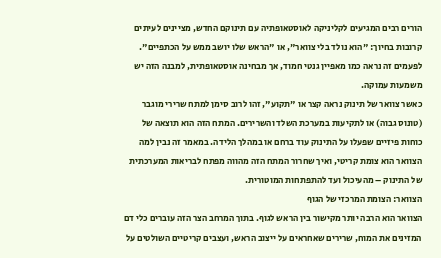הורים רבים המגיעים לקליניקה לאוסטאופתיה עם תינוקם החדש, מציינים לעיתים קרובות בחיוך: "הוא נולד בלי צוואר", או "הראש שלו יושב ממש על הכתפיים". לפעמים זה נראה כמו מאפיין גנטי חמוד, אך מבחינה אוסטאופתית, למבנה הזה יש משמעות עמוקה.
כאשר צוואר של תינוק נראה קצר או "תקוע", זהו לרוב סימן למתח שרירי מוגבר (טונוס גבוה) או לתקיעות במערכת השלד והשרירים. המתח הזה הוא תוצאה של כוחות פיזיים שפעלו על התינוק עוד ברחם או במהלך הלידה. במאמר זה נבין למה הצוואר הוא צומת קריטי, ואיך שחרור המתח הזה מהווה מפתח לבריאות המערכתית של התינוק – מהעיכול ועד להתפתחות המוטורית.
הצוואר: הצומת המרכזי של הגוף
הצוואר הוא הרבה יותר מקישור בין הראש לגוף. בתוך המרחב הצר הזה עוברים כלי דם המזינים את המוח, שרירים שאחראים על ייצוב הראש, ועצבים קריטיים השולטים על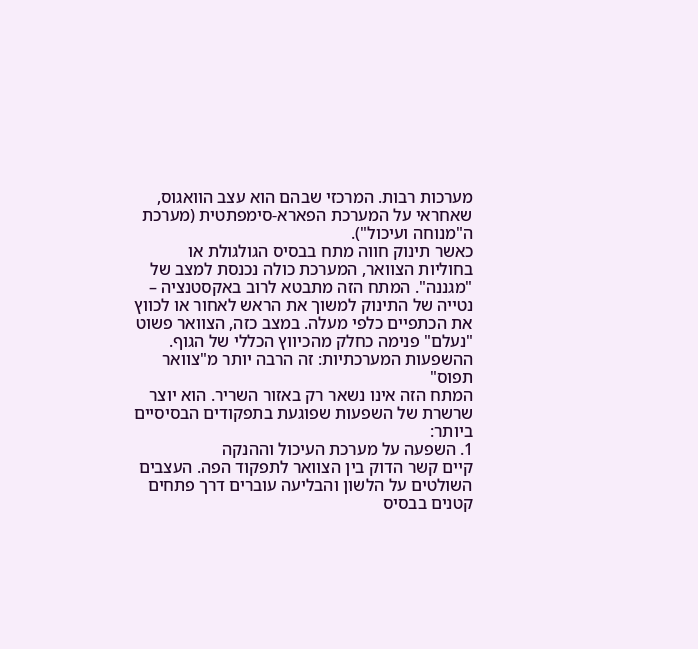מערכות רבות. המרכזי שבהם הוא עצב הוואגוס, שאחראי על המערכת הפארא-סימפתטית (מערכת ה"מנוחה ועיכול").
כאשר תינוק חווה מתח בבסיס הגולגולת או בחוליות הצוואר, המערכת כולה נכנסת למצב של "מגננה". המתח הזה מתבטא לרוב באקסטנציה – נטייה של התינוק למשוך את הראש לאחור או לכווץ את הכתפיים כלפי מעלה. במצב כזה, הצוואר פשוט "נעלם" פנימה כחלק מהכיווץ הכללי של הגוף.
ההשפעות המערכתיות: זה הרבה יותר מ"צוואר תפוס"
המתח הזה אינו נשאר רק באזור השריר. הוא יוצר שרשרת של השפעות שפוגעת בתפקודים הבסיסיים ביותר:
1. השפעה על מערכת העיכול וההנקה
קיים קשר הדוק בין הצוואר לתפקוד הפה. העצבים השולטים על הלשון והבליעה עוברים דרך פתחים קטנים בבסיס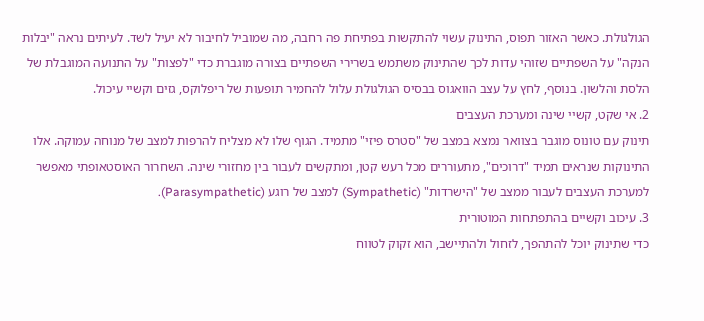הגולגולת. כאשר האזור תפוס, התינוק עשוי להתקשות בפתיחת פה רחבה, מה שמוביל לחיבור לא יעיל לשד. לעיתים נראה "יבלות הנקה" על השפתיים שזוהי עדות לכך שהתינוק משתמש בשרירי השפתיים בצורה מוגברת כדי "לפצות" על התנועה המוגבלת של הלסת והלשון. בנוסף, לחץ על עצב הוואגוס בבסיס הגולגולת עלול להחמיר תופעות של ריפלוקס, גזים וקשיי עיכול.
2. אי שקט, קשיי שינה ומערכת העצבים
תינוק עם טונוס מוגבר בצוואר נמצא במצב של "סטרס פיזי" מתמיד. הגוף שלו לא מצליח להרפות למצב של מנוחה עמוקה. אלו התינוקות שנראים תמיד "דרוכים", מתעוררים מכל רעש קטן, ומתקשים לעבור בין מחזורי שינה. השחרור האוסטאופתי מאפשר למערכת העצבים לעבור ממצב של "הישרדות" (Sympathetic) למצב של רוגע (Parasympathetic).
3. עיכוב וקשיים בהתפתחות המוטורית
כדי שתינוק יוכל להתהפך, לזחול ולהתיישב, הוא זקוק לטווח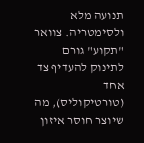תנועה מלא ולסימטריה. צוואר "תקוע" גורם לתינוק להעדיף צד אחד (טורטיקוליס), מה שיוצר חוסר איזון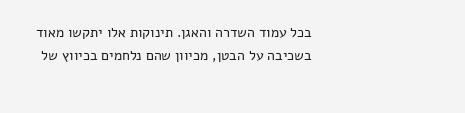בכל עמוד השדרה והאגן. תינוקות אלו יתקשו מאוד בשכיבה על הבטן, מכיוון שהם נלחמים בכיווץ של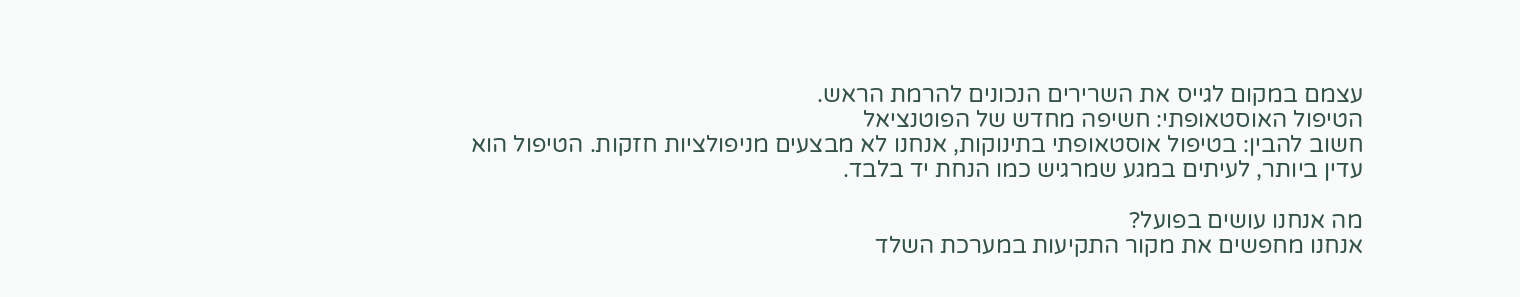עצמם במקום לגייס את השרירים הנכונים להרמת הראש.
הטיפול האוסטאופתי: חשיפה מחדש של הפוטנציאל
חשוב להבין: בטיפול אוסטאופתי בתינוקות, אנחנו לא מבצעים מניפולציות חזקות. הטיפול הוא עדין ביותר, לעיתים במגע שמרגיש כמו הנחת יד בלבד.

מה אנחנו עושים בפועל?
אנחנו מחפשים את מקור התקיעות במערכת השלד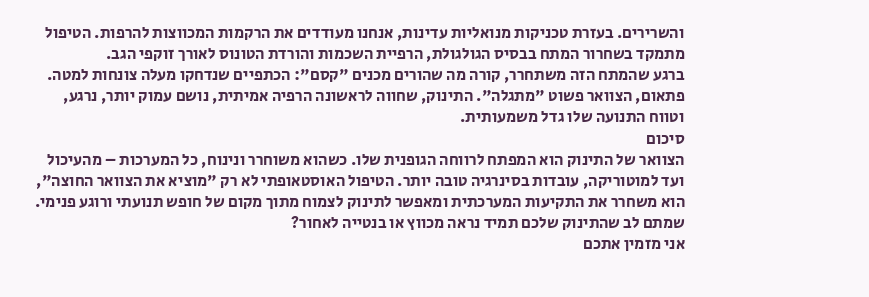והשרירים. בעזרת טכניקות מנואליות עדינות, אנחנו מעודדים את הרקמות המכווצות להרפות. הטיפול מתמקד בשחרור המתח בבסיס הגולגולת, הרפיית השכמות והורדת הטונוס לאורך זוקפי הגב.
ברגע שהמתח הזה משתחרר, קורה מה שהורים מכנים "קסם": הכתפיים שנדחקו מעלה צונחות למטה. פתאום, הצוואר פשוט "מתגלה". התינוק, שחווה לראשונה הרפיה אמיתית, נושם עמוק יותר, נרגע, וטווח התנועה שלו גדל משמעותית.
סיכום
הצוואר של התינוק הוא המפתח לרווחה הגופנית שלו. כשהוא משוחרר ונינוח, כל המערכות – מהעיכול ועד למוטוריקה, עובדות בסינרגיה טובה יותר. הטיפול האוסטאופתי לא רק "מוציא את הצוואר החוצה", הוא משחרר את התקיעות המערכתית ומאפשר לתינוק לצמוח מתוך מקום של חופש תנועתי ורוגע פנימי.
שמתם לב שהתינוק שלכם תמיד נראה מכווץ או בנטייה לאחור?
אני מזמין אתכם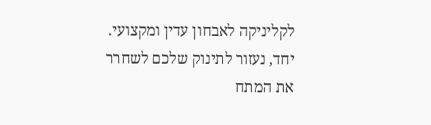לקליניקה לאבחון עדין ומקצועי. יחד, נעזור לתינוק שלכם לשחרר את המתח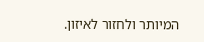המיותר ולחזור לאיזון.